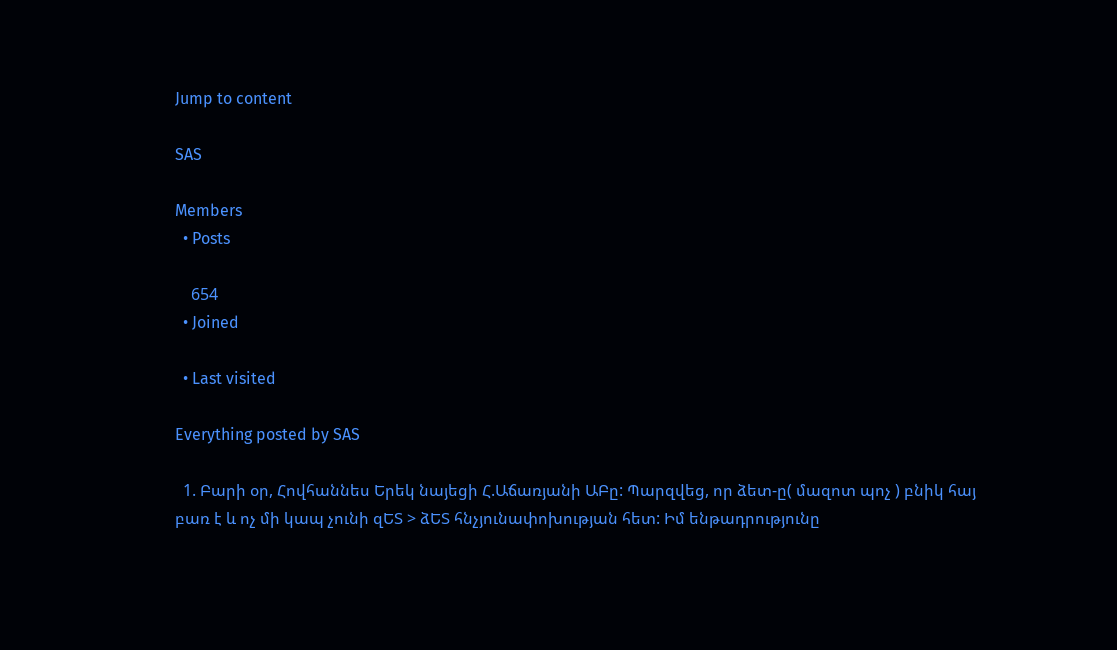Jump to content

SAS

Members
  • Posts

    654
  • Joined

  • Last visited

Everything posted by SAS

  1. Բարի օր, Հովհաննես Երեկ նայեցի Հ.Աճառյանի ԱԲը: Պարզվեց, որ ձետ-ը( մազոտ պոչ ) բնիկ հայ բառ է և ոչ մի կապ չունի զԵՏ > ձԵՏ հնչյունափոխության հետ: Իմ ենթադրությունը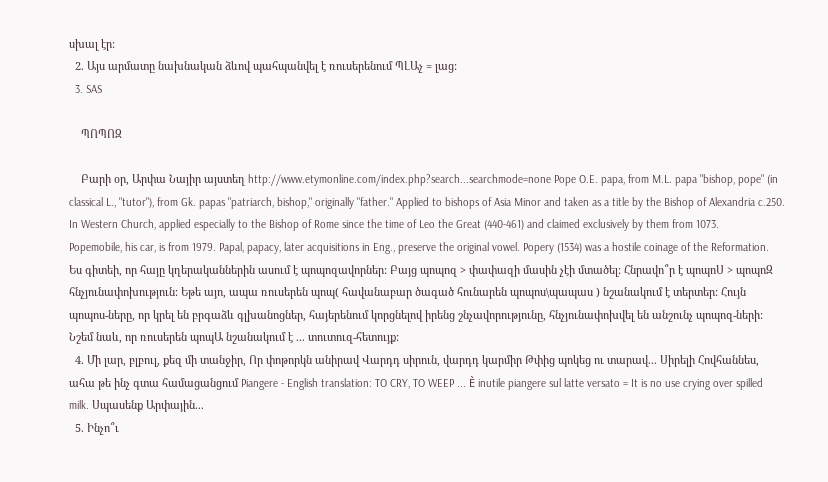սխալ էր:
  2. Այս արմատը նախնական ձևով պահպանվել է ռուսերենում ՊԼԱչ = լաց:
  3. SAS

    ՊՈՊՈԶ

    Բարի օր, Արփա Նայիր այստեղ http://www.etymonline.com/index.php?search...searchmode=none Pope O.E. papa, from M.L. papa "bishop, pope" (in classical L., "tutor"), from Gk. papas "patriarch, bishop," originally "father." Applied to bishops of Asia Minor and taken as a title by the Bishop of Alexandria c.250. In Western Church, applied especially to the Bishop of Rome since the time of Leo the Great (440-461) and claimed exclusively by them from 1073. Popemobile, his car, is from 1979. Papal, papacy, later acquisitions in Eng., preserve the original vowel. Popery (1534) was a hostile coinage of the Reformation. Ես գիտեի, որ հայը կղերականներին ասում է պոպոզավորներ: Բայց պոպոզ > փափազի մասին չէի մտածել: Հնրավո՞ր է պոպոՍ > պոպոԶ հնչյունափոխություն: Եթե այո, ապա ռուսերեն պոպ( հավանաբար ծագած հունարեն պոպոս\պապաս ) նշանակում է տերտեր: Հույն պոպոս-ները, որ կրել են բրգաձև գլխանոցներ, հայերենում կորցնելով իրենց շնչավորությունը, հնչյունափոխվել են անշունչ պոպոզ-ների: Նշեմ նաև, որ ռուսերեն պոպԱ նշանակում է ... տուտուզ-հետույք:
  4. Մի լար, բլբուլ, քեզ մի տանջիր, Որ փոթորկն անիրավ Վարդդ սիրուն, վարդդ կարմիր Թփից պոկեց ու տարավ... Սիրելի Հովհաննես, ահա թե ինչ գտա համացանցում Piangere - English translation: TO CRY, TO WEEP ... È inutile piangere sul latte versato = It is no use crying over spilled milk. Սպասենք Արփային...
  5. Ինչո՞ւ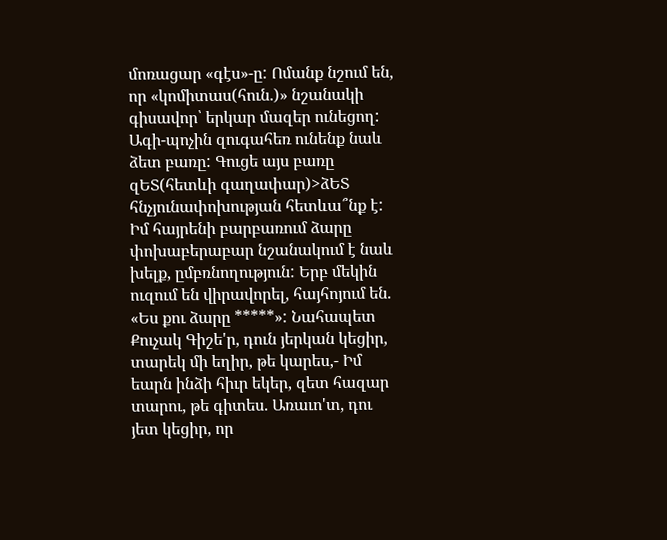մոռացար «գէս»-ը: Ոմանք նշում են, որ «կոմիտաս(հուն.)» նշանակի գիսավոր՝ երկար մազեր ունեցող: Ագի-պոչին զուգահեռ ունենք նաև ձետ բառը: Գուցե այս բառը զԵՏ(հետևի գաղափար)>ձԵՏ հնչյունափոխության հետևա՞նք է: Իմ հայրենի բարբառում ձարը փոխաբերաբար նշանակում է նաև խելք, ըմբռնողություն: Երբ մեկին ուզում են վիրավորել, հայհոյում են. «Ես քու ձարը *****»: Նահապետ Քուչակ Գիշե'ր, դուն յերկան կեցիր, տարեկ մի եղիր, թե կարես,- Իմ եարն ինձի հիւր եկեր, զետ հազար տարու, թե գիտես. Առաւո'տ, դու յետ կեցիր, որ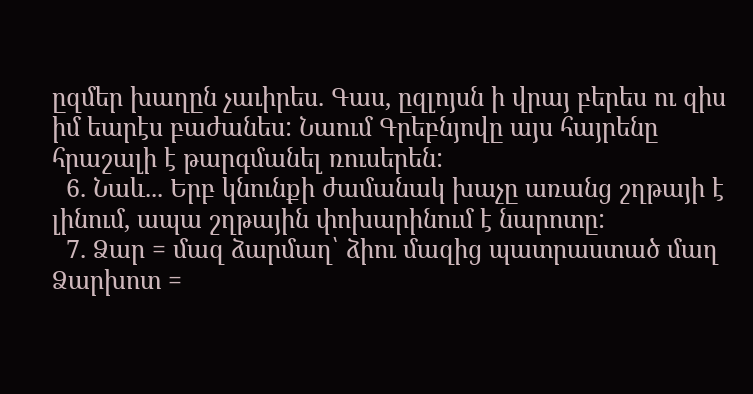ըզմեր խաղըն չաւիրես. Գաս, ըզլոյսն ի վրայ բերես ու զիս իմ եարէս բաժանես: Նաում Գրեբնյովը այս հայրենը հրաշալի է թարգմանել ռուսերեն:
  6. Նաև... Երբ կնունքի ժամանակ խաչը առանց շղթայի է լինում, ապա շղթային փոխարինում է նարոտը:
  7. Ձար = մազ ձարմաղ՝ ձիու մազից պատրաստած մաղ Ձարխոտ =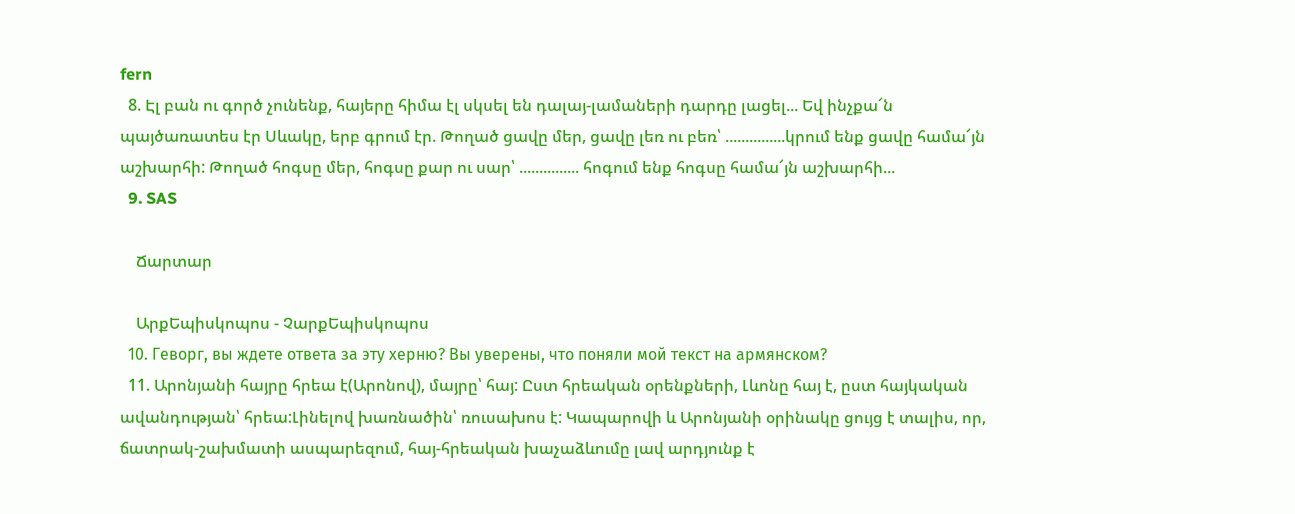fern
  8. Էլ բան ու գործ չունենք, հայերը հիմա էլ սկսել են դալայ-լամաների դարդը լացել... Եվ ինչքա՜ն պայծառատես էր Սևակը, երբ գրում էր. Թողած ցավը մեր, ցավը լեռ ու բեռ՝ ...............կրում ենք ցավը համա՜յն աշխարհի: Թողած հոգսը մեր, հոգսը քար ու սար՝ ............... հոգում ենք հոգսը համա՜յն աշխարհի...
  9. SAS

    Ճարտար

    ԱրքԵպիսկոպոս - ՉարքԵպիսկոպոս
  10. Геворг, вы ждете ответа за эту херню? Вы уверены, что поняли мой текст на армянском?
  11. Արոնյանի հայրը հրեա է(Արոնով), մայրը՝ հայ: Ըստ հրեական օրենքների, Լևոնը հայ է, ըստ հայկական ավանդության՝ հրեա:Լինելով խառնածին՝ ռուսախոս է: Կապարովի և Արոնյանի օրինակը ցույց է տալիս, որ, ճատրակ-շախմատի ասպարեզում, հայ-հրեական խաչաձևումը լավ արդյունք է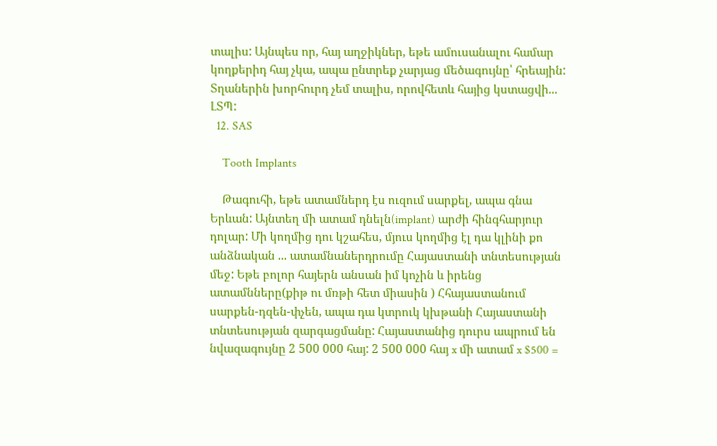տալիս: Այնպես որ, հայ աղջիկներ, եթե ամուսանալու համար կողքերիդ հայ չկա, ապա ընտրեք չարյաց մեծագույնը՝ հրեային: Տղաներին խորհուրդ չեմ տալիս, որովհետև հայից կստացվի... ԼՏՊ:
  12. SAS

    Tooth Implants

    Թագուհի, եթե ատամներդ էս ուզում սարքել, ապա գնա Երևան: Այնտեղ մի ատամ դնելն(implant) արժի հինգհարյուր դոլար: Մի կողմից դու կշահես, մյուս կողմից էլ դա կլինի քո անձնական ... ատամնաներդրումը Հայաստանի տնտեսության մեջ: Եթե բոլոր հայերն անսան իմ կոչին և իրենց ատամնները(քիթ ու մռթի հետ միասին ) Հհայաստանում սարքեն-դզեն-փչեն, ապա դա կտրուկ կխթանի Հայաստանի տնտեսության զարգացմանը: Հայաստանից դուրս ապրում են նվազագույնը 2 500 000 հայ: 2 500 000 հայ x մի ատամ x $500 =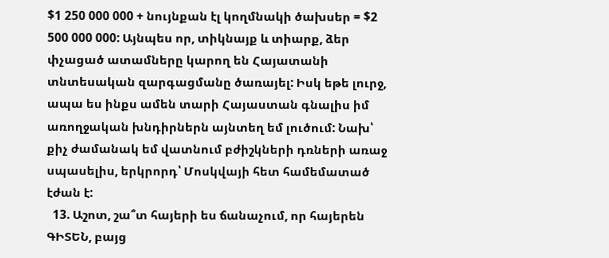$1 250 000 000 + նույնքան էլ կողմնակի ծախսեր = $2 500 000 000: Այնպես որ, տիկնայք և տիարք, ձեր փչացած ատամները կարող են Հայատանի տնտեսական զարգացմանը ծառայել: Իսկ եթե լուրջ, ապա ես ինքս ամեն տարի Հայաստան գնալիս իմ առողջական խնդիրներն այնտեղ եմ լուծում: Նախ՝ քիչ ժամանակ եմ վատնում բժիշկների դռների առաջ սպասելիս, երկրորդ՝ Մոսկվայի հետ համեմատած էժան է:
  13. Աշոտ, շա՞տ հայերի ես ճանաչում, որ հայերեն ԳԻՏԵՆ, բայց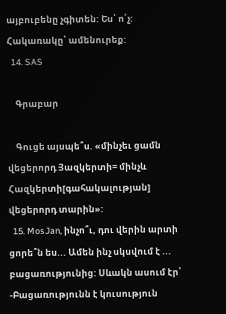այբուբենը չգիտեն: Ես՝ ո՛չ: Հակառակը՝ ամենուրեք:
  14. SAS

    Գրաբար

    Գուցե այսպե՞ս. «մինչեւ ցամն վեցերորդ Յազկերտի= մինչև Հազկերտի[գահակալության] վեցերորդ տարին»:
  15. MosJan, ինչո՞ւ, դու վերին արտի ցորե՞ն ես... Ամեն ինչ սկսվում է ... բացառությունից: Սևակն ասում էր՝ -Բացառությունն է կուսություն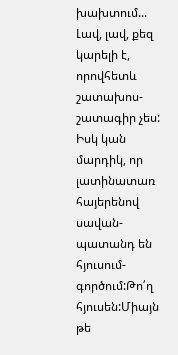խախտում... Լավ, լավ, քեզ կարելի է, որովհետև շատախոս-շատագիր չես: Իսկ կան մարդիկ, որ լատինատառ հայերենով սավան-պատանդ են հյուսում-գործում:Թո՛ղ հյուսեն:Միայն թե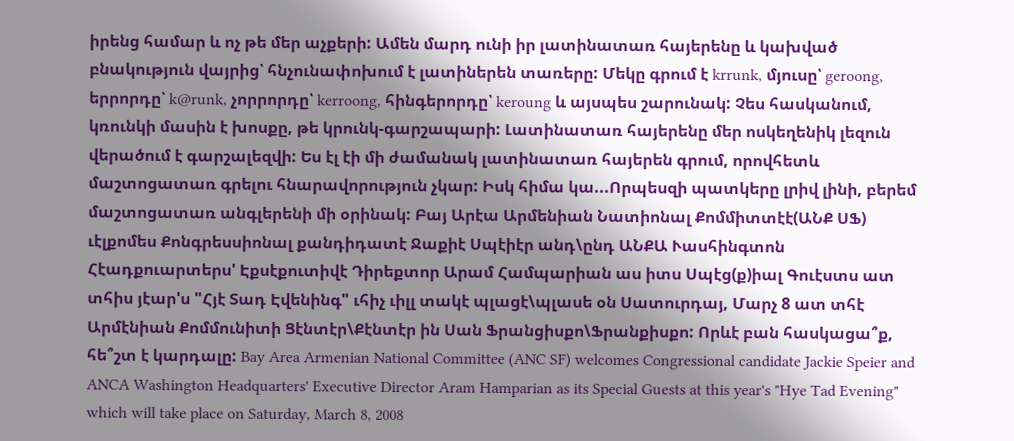իրենց համար և ոչ թե մեր աչքերի: Ամեն մարդ ունի իր լատինատառ հայերենը և կախված բնակություն վայրից՝ հնչունափոխում է լատիներեն տառերը: Մեկը գրում է krrunk, մյուսը՝ geroong, երրորդը՝ k@runk, չորրորդը՝ kerroong, հինգերորդը՝ keroung և այսպես շարունակ: Չես հասկանում, կռունկի մասին է խոսքը, թե կրունկ-գարշապարի: Լատինատառ հայերենը մեր ոսկեղենիկ լեզուն վերածում է գարշալեզվի: Ես էլ էի մի ժամանակ լատինատառ հայերեն գրում, որովհետև մաշտոցատառ գրելու հնարավորություն չկար: Իսկ հիմա կա...Որպեսզի պատկերը լրիվ լինի, բերեմ մաշտոցատառ անգլերենի մի օրինակ: Բայ Արէա Արմենիան Նատիոնալ Քոմմիտտէէ(ԱՆՔ ՍՖ) ւէլքոմես Քոնգրեսսիոնալ քանդիդատէ Ջաքիէ Սպէիէր անդ\ընդ ԱՆՔԱ Ւասհինգտոն Հէադքուարտերս' Էքսէքուտիվէ Դիրեքտոր Արամ Համպարիան աս իտս Սպէց(ք)իալ Գուէստս ատ տհիս յէար'ս "Հյէ Տադ Էվենինգ" ւհիչ ւիլլ տակէ պլացէ\պլասե օն Սատուրդայ, Մարչ 8 ատ տհէ Արմէնիան Քոմմունիտի Ցէնտէր\Քէնտէր ին Սան Ֆրանցիսքո\Ֆրանքիսքո: Որևէ բան հասկացա՞ք, հե՞շտ է կարդալը: Bay Area Armenian National Committee (ANC SF) welcomes Congressional candidate Jackie Speier and ANCA Washington Headquarters' Executive Director Aram Hamparian as its Special Guests at this year's "Hye Tad Evening" which will take place on Saturday, March 8, 2008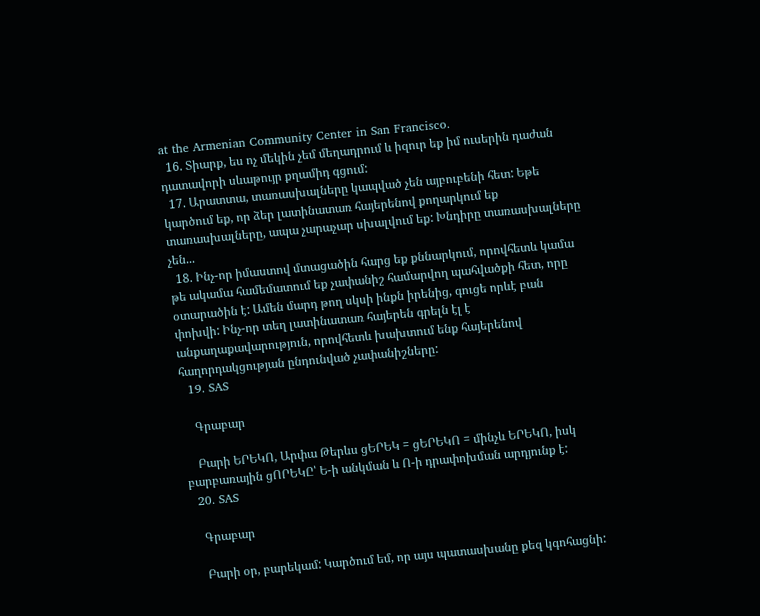at the Armenian Community Center in San Francisco.
  16. Տիարք, ես ոչ մեկին չեմ մեղադրում և իզուր եք իմ ուսերին դաժան դատավորի սևաթույր քղամիդ գցում:
  17. Արատտա, տառասխալները կապված չեն այբուբենի հետ: Եթե կարծում եք, որ ձեր լատինատառ հայերենով քողարկում եք տառասխալները, ապա չարաչար սխալվում եք: Խնդիրը տառասխալները չեն...
  18. Ինչ-որ իմաստով մտացածին հարց եք քննարկում, որովհետև կամա թե ակամա համեմատում եք չափանիշ համարվող պահվածքի հետ, որը օտարածին է: Ամեն մարդ թող սկսի ինքն իրենից, գուցե որևէ բան փոխվի: Ինչ-որ տեղ լատինատառ հայերեն գրելն էլ է անքաղաքավարություն, որովհետև խախտում ենք հայերենով հաղորդակցության ընդունված չափանիշները:
  19. SAS

    Գրաբար

    Բարի ԵՐԵԿՈ, Արփա Թերևս ցԵՐԵԿ = ցԵՐԵԿՈ = մինչև ԵՐԵԿՈ, իսկ բարբառային ցՈՐԵԿԸ՝ Ե-ի անկման և Ո-ի դրափոխման արդյունք է:
  20. SAS

    Գրաբար

    Բարի օր, բարեկամ: Կարծում եմ, որ այս պատասխանը քեզ կգոհացնի: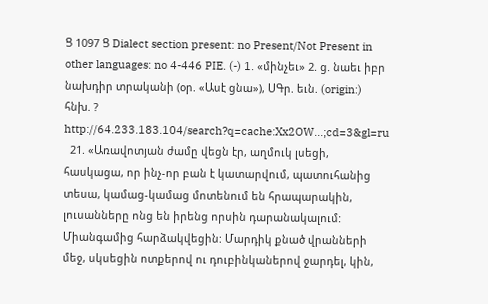Ց 1097 Ց Dialect section present: no Present/Not Present in other languages: no 4-446 PIE. (-) 1. «մինչեւ» 2. ց. նաեւ իբր նախդիր տրականի (օր. «Ասէ ցնա»), ՍԳր. եւն. (origin:) հնխ. ? http://64.233.183.104/search?q=cache:Xx2OW...;cd=3&gl=ru
  21. «Առավոտյան ժամը վեցն էր, աղմուկ լսեցի, հասկացա, որ ինչ-որ բան է կատարվում, պատուհանից տեսա, կամաց-կամաց մոտենում են հրապարակին, լուսանները ոնց են իրենց որսին դարանակալում: Միանգամից հարձակվեցին: Մարդիկ քնած վրանների մեջ, սկսեցին ոտքերով ու դուբինկաներով ջարդել, կին,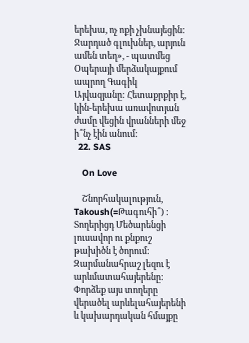երեխա, ոչ ոքի չխնայեցին: Ջարդած գլուխներ, արյուն ամեն տեղ», - պատմեց Օպերայի մերձակայքում ապրող Գագիկ Այվազյանը: Հետաքրքիր է, կին-երեխա առավոտյան ժամը վեցին վրանների մեջ ի՞նչ էին անում:
  22. SAS

    On Love

    Շնորհակալություն, Takoush(=Թագուհի՞) : Տողերիցդ Մեծարենցի լուսավոր ու քնքուշ թախիծն է ծորում: Զարմանահրաշ լեզու է արևմատահայերենը: Փորձեք այս տողերը վերածել արևելահայերենի և կախարդական հմայքը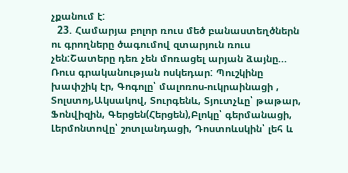չքանում է:
  23. Համարյա բոլոր ռուս մեծ բանաստեղծներն ու գրողները ծագումով զտարյուն ռուս չեն:Շատերը դեռ չեն մոռացել արյան ձայնը... Ռուս գրականության ոսկեդար: Պուշկինը խափշիկ էր, Գոգոլը՝ մալոռոս-ուկրաինացի , Տոլստոյ,Ակսակով, Տուրգենև, Տյուտչևը՝ թաթար, Ֆոնվիզին, Գերցեն(Հերցեն),Բլոկը՝ գերմանացի, Լերմոնտովը՝ շոտլանդացի, Դոստոևսկին՝ լեհ և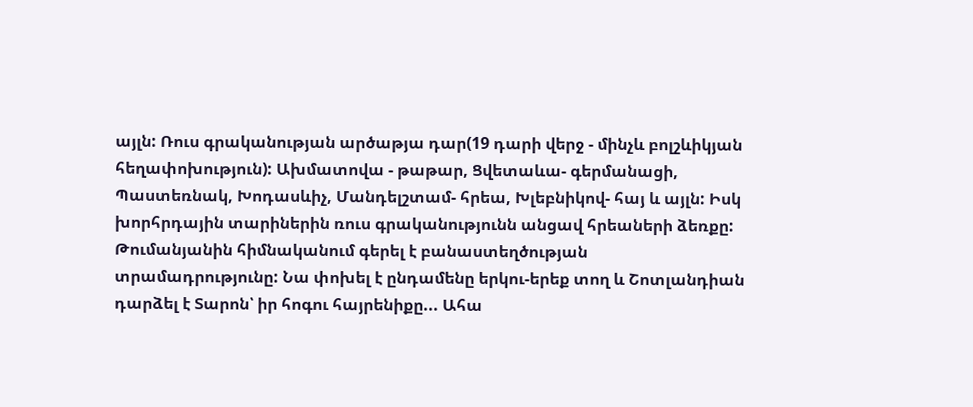այլն: Ռուս գրականության արծաթյա դար(19 դարի վերջ - մինչև բոլշևիկյան հեղափոխություն): Ախմատովա - թաթար, Ցվետաևա- գերմանացի, Պաստեռնակ, Խոդասևիչ, Մանդելշտամ- հրեա, Խլեբնիկով- հայ և այլն: Իսկ խորհրդային տարիներին ռուս գրականությունն անցավ հրեաների ձեռքը: Թումանյանին հիմնականում գերել է բանաստեղծության տրամադրությունը: Նա փոխել է ընդամենը երկու-երեք տող և Շոտլանդիան դարձել է Տարոն՝ իր հոգու հայրենիքը... Ահա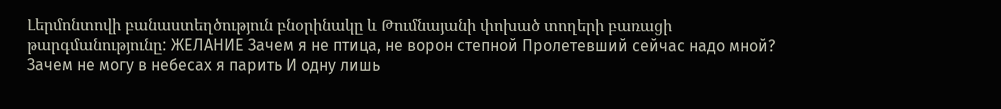Լերմոնտովի բանաստեղծություն բնօրինակը և Թումնայանի փոխած տողերի բառացի թարգմանությունը: ЖЕЛАНИЕ Зачем я не птица, не ворон степной Пролетевший сейчас надо мной? Зачем не могу в небесах я парить И одну лишь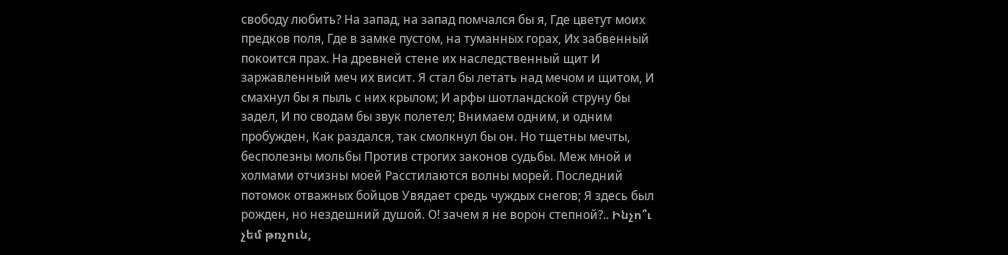свободу любить? На запад, на запад помчался бы я, Где цветут моих предков поля, Где в замке пустом, на туманных горах, Их забвенный покоится прах. На древней стене их наследственный щит И заржавленный меч их висит. Я стал бы летать над мечом и щитом, И смахнул бы я пыль с них крылом; И арфы шотландской струну бы задел, И по сводам бы звук полетел; Внимаем одним, и одним пробужден, Как раздался, так смолкнул бы он. Но тщетны мечты, бесполезны мольбы Против строгих законов судьбы. Меж мной и холмами отчизны моей Расстилаются волны морей. Последний потомок отважных бойцов Увядает средь чуждых снегов; Я здесь был рожден, но нездешний душой. О! зачем я не ворон степной?.. Ինչո՞ւ չեմ թռչուն,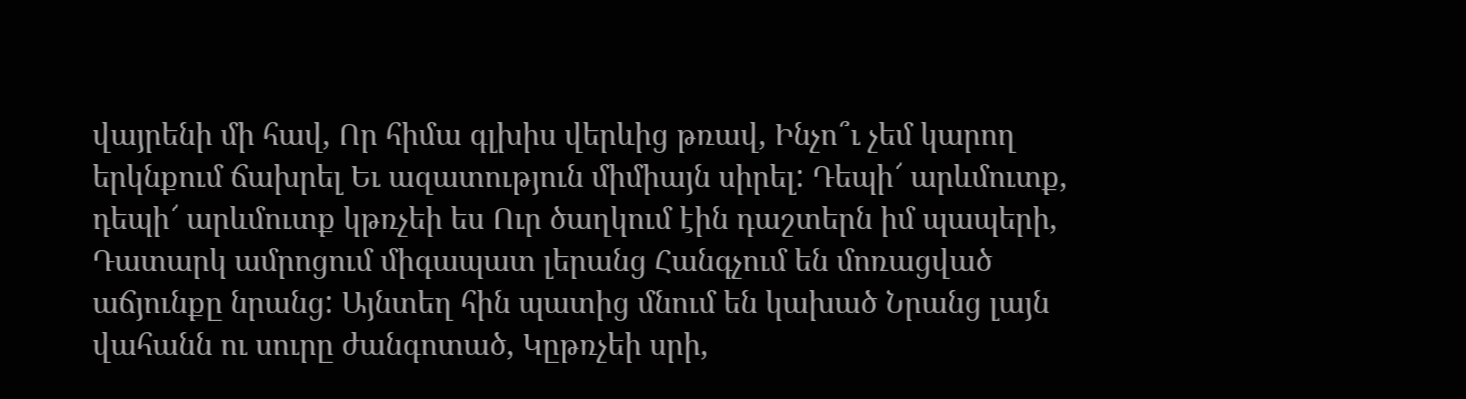վայրենի մի հավ, Որ հիմա գլխիս վերևից թռավ, Ինչո՞ւ չեմ կարող երկնքում ճախրել Եւ ազատություն միմիայն սիրել: Դեպի՜ արևմուտք, դեպի՜ արևմուտք կթռչեի ես Ուր ծաղկում էին դաշտերն իմ պապերի, Դատարկ ամրոցում միգապատ լերանց Հանգչում են մոռացված աճյունքը նրանց: Այնտեղ հին պատից մնում են կախած Նրանց լայն վահանն ու սուրը ժանգոտած, Կըթռչեի սրի,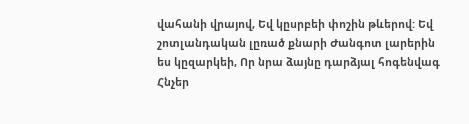վահանի վրայով, Եվ կըսրբեի փոշին թևերով: Եվ շոտլանդական լըռած քնարի Ժանգոտ լարերին ես կըզարկեի, Որ նրա ձայնը դարձյալ հոգենվագ Հնչեր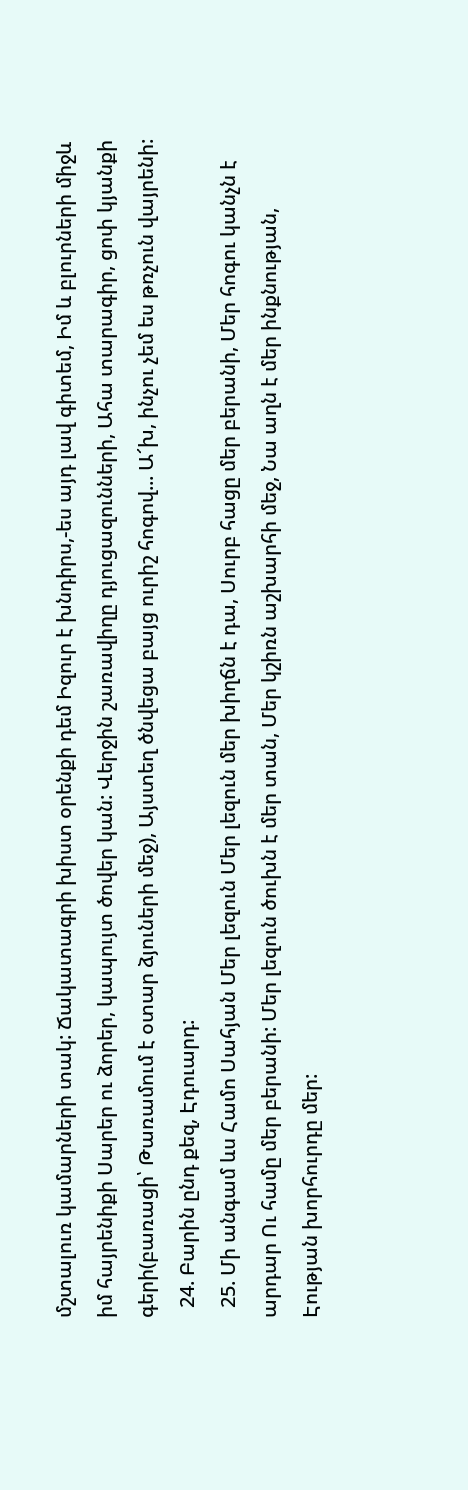մշտալուռ կամարների տակ: Ճակատագրի խիստ օրենքի դեմ Իզուր է խնդիրս,-ես այդ լավ գիտեմ, Իմ և բլուրների միջև իմ հայրենիքի Սարեր ու ձորեր, կապույտ ծովեր կան: Վերջին շառավիղը դյուցազունների, Ահա տարագիր, ցոփ կյանքի գերի(բառացի՝ Թառամում է օտար ձյուների մեջ), Այստեղ ծնվեցա բայց ուրիշ հոգով... Ա՜խ, ինչու չեմ ես թռչուն վայրենի:
  24. Բարին ընդ քեզ, Էդուարդ:
  25. Մի անգամ ևս Համո Սահյան Մեր լեզուն Մեր լեզուն մեր խիղճն է դա, Սուրբ հացը մեր բերանի, Մեր հոգու կանչն է արդար Ու համը մեր բերանի: Մեր լեզուն ծուխն է մեր տան, Մեր կշիռն աշխարհի մեջ, Նա աղն է մեր ինքնության, Էության խորհուրդը մեր: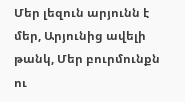Մեր լեզուն արյունն է մեր, Արյունից ավելի թանկ, Մեր բուրմունքն ու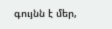գույնն է մեր,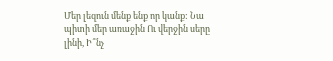Մեր լեզուն մենք ենք որ կանք: Նա պիտի մեր առաջին Ու վերջին սերը լինի, Ի՞նչ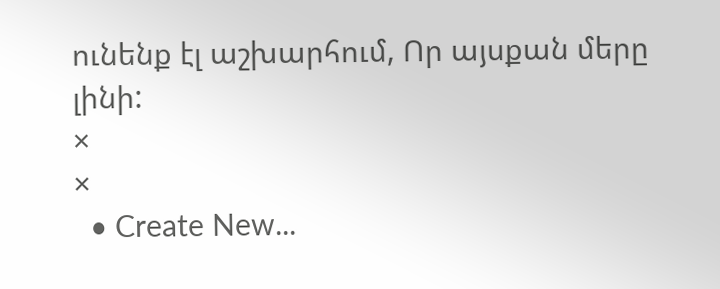ունենք էլ աշխարհում, Որ այսքան մերը լինի:
×
×
  • Create New...